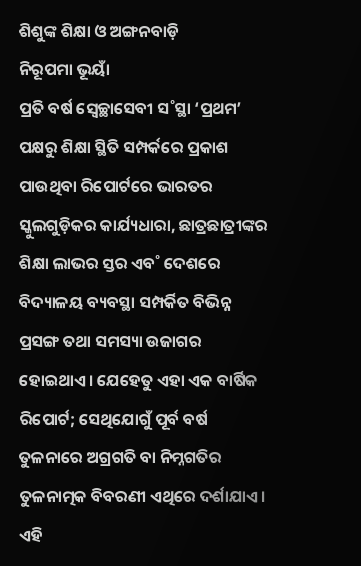ଶିଶୁଙ୍କ ଶିକ୍ଷା ଓ ଅଙ୍ଗନବାଡ଼ି
ନିରୂପମା ଭୂୟାଁ
ପ୍ରତି ବର୍ଷ ସ୍ବେଚ୍ଛାସେବୀ ସ˚ସ୍ଥା ‘ପ୍ରଥମ’ ପକ୍ଷରୁ ଶିକ୍ଷା ସ୍ଥିତି ସମ୍ପର୍କରେ ପ୍ରକାଶ ପାଉଥିବା ରିପୋର୍ଟରେ ଭାରତର ସ୍କୁଲଗୁଡ଼ିକର କାର୍ଯ୍ୟଧାରା, ଛାତ୍ରଛାତ୍ରୀଙ୍କର ଶିକ୍ଷା ଲାଭର ସ୍ତର ଏବ˚ ଦେଶରେ ବିଦ୍ୟାଳୟ ବ୍ୟବସ୍ଥା ସମ୍ପର୍କିତ ବିଭିନ୍ନ ପ୍ରସଙ୍ଗ ତଥା ସମସ୍ୟା ଉଜାଗର ହୋଇଥାଏ। ଯେହେତୁ ଏହା ଏକ ବାର୍ଷିକ ରିପୋର୍ଟ; ସେଥିଯୋଗୁଁ ପୂର୍ବ ବର୍ଷ ତୁଳନାରେ ଅଗ୍ରଗତି ବା ନିମ୍ନଗତିର ତୁଳନାତ୍ମକ ବିବରଣୀ ଏଥିରେ ଦର୍ଶାଯାଏ। ଏହି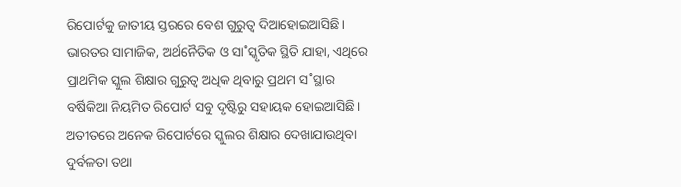ରିପୋର୍ଟକୁ ଜାତୀୟ ସ୍ତରରେ ବେଶ ଗୁରୁତ୍ବ ଦିଆହୋଇଆସିଛି। ଭାରତର ସାମାଜିକ, ଅର୍ଥନୈତିକ ଓ ସା˚ସ୍କୃତିକ ସ୍ଥିତି ଯାହା, ଏଥିରେ ପ୍ରାଥମିକ ସ୍କୁଲ ଶିକ୍ଷାର ଗୁରୁତ୍ବ ଅଧିକ ଥିବାରୁ ପ୍ରଥମ ସ˚ସ୍ଥାର ବର୍ଷିକିଆ ନିୟମିତ ରିପୋର୍ଟ ସବୁ ଦୃଷ୍ଟିରୁ ସହାୟକ ହୋଇଆସିଛି। ଅତୀତରେ ଅନେକ ରିପୋର୍ଟରେ ସ୍କୁଲର ଶିକ୍ଷାର ଦେଖାଯାଉଥିବା ଦୁର୍ବଳତା ତଥା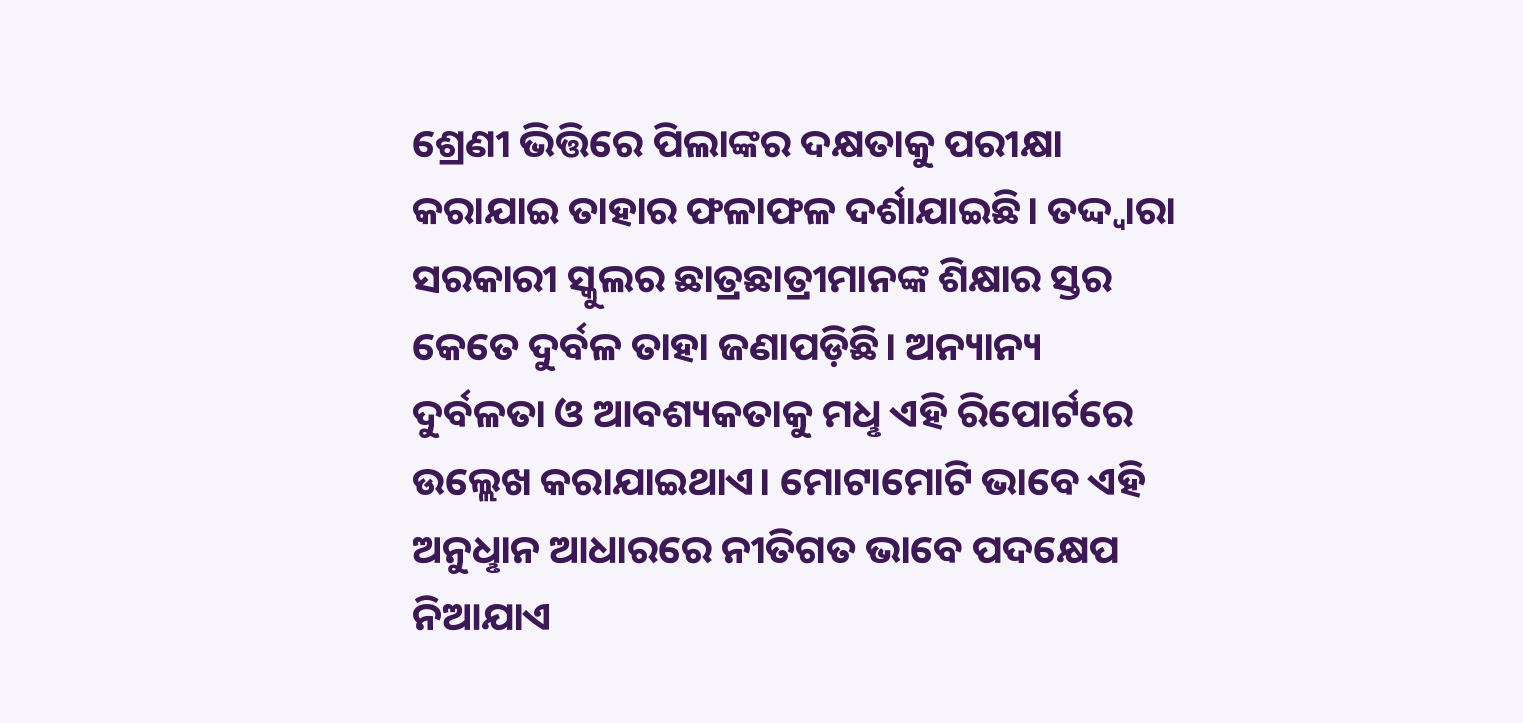ଶ୍ରେଣୀ ଭିତ୍ତିରେ ପିଲାଙ୍କର ଦକ୍ଷତାକୁ ପରୀକ୍ଷା କରାଯାଇ ତାହାର ଫଳାଫଳ ଦର୍ଶାଯାଇଛି। ତଦ୍ଦ୍ବାରା ସରକାରୀ ସ୍କୁଲର ଛାତ୍ରଛାତ୍ରୀମାନଙ୍କ ଶିକ୍ଷାର ସ୍ତର କେତେ ଦୁର୍ବଳ ତାହା ଜଣାପଡ଼ିଛି। ଅନ୍ୟାନ୍ୟ ଦୁର୍ବଳତା ଓ ଆବଶ୍ୟକତାକୁ ମଧୢ ଏହି ରିପୋର୍ଟରେ ଉଲ୍ଲେଖ କରାଯାଇଥାଏ। ମୋଟାମୋଟି ଭାବେ ଏହି ଅନୁଧୢାନ ଆଧାରରେ ନୀତିଗତ ଭାବେ ପଦକ୍ଷେପ ନିଆଯାଏ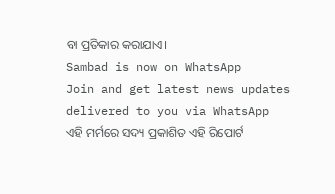ବା ପ୍ରତିକାର କରାଯାଏ।
Sambad is now on WhatsApp
Join and get latest news updates delivered to you via WhatsApp
ଏହି ମର୍ମରେ ସଦ୍ୟ ପ୍ରକାଶିତ ଏହି ରିପୋର୍ଟ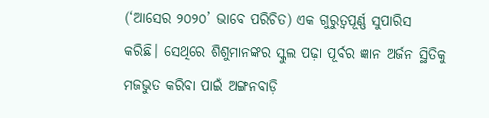(‘ଆସେର ୨୦୨୦’ ଭାବେ ପରିଚିତ) ଏକ ଗୁରୁତ୍ବପୂର୍ଣ୍ଣ ସୁପାରିସ କରିଛି। ସେଥିରେ ଶିଶୁମାନଙ୍କର ସ୍କୁଲ ପଢ଼ା ପୂର୍ବର ଜ୍ଞାନ ଅର୍ଜନ ସ୍ଥିତିକୁ ମଜଭୁତ କରିବା ପାଇଁ ଅଙ୍ଗନବାଡ଼ି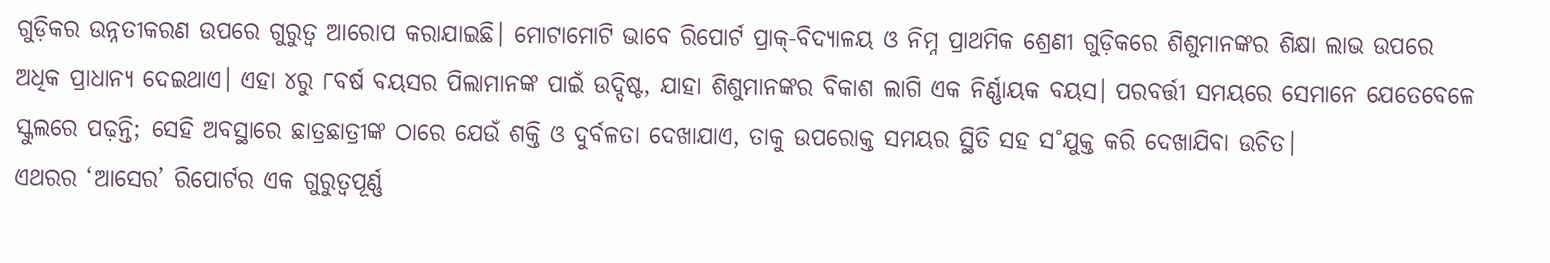ଗୁଡ଼ିକର ଉନ୍ନତୀକରଣ ଉପରେ ଗୁରୁତ୍ବ ଆରୋପ କରାଯାଇଛି। ମୋଟାମୋଟି ଭାବେ ରିପୋର୍ଟ ପ୍ରାକ୍-ବିଦ୍ୟାଳୟ ଓ ନିମ୍ନ ପ୍ରାଥମିକ ଶ୍ରେଣୀ ଗୁଡ଼ିକରେ ଶିଶୁମାନଙ୍କର ଶିକ୍ଷା ଲାଭ ଉପରେ ଅଧିକ ପ୍ରାଧାନ୍ୟ ଦେଇଥାଏ। ଏହା ୪ରୁ ୮ବର୍ଷ ବୟସର ପିଲାମାନଙ୍କ ପାଇଁ ଉଦ୍ଦିଷ୍ଟ, ଯାହା ଶିଶୁମାନଙ୍କର ବିକାଶ ଲାଗି ଏକ ନିର୍ଣ୍ଣାୟକ ବୟସ। ପରବର୍ତ୍ତୀ ସମୟରେ ସେମାନେ ଯେତେବେଳେ ସ୍କୁଲରେ ପଢ଼ନ୍ତି; ସେହି ଅବସ୍ଥାରେ ଛାତ୍ରଛାତ୍ରୀଙ୍କ ଠାରେ ଯେଉଁ ଶକ୍ତି ଓ ଦୁର୍ବଳତା ଦେଖାଯାଏ, ତାକୁ ଉପରୋକ୍ତ ସମୟର ସ୍ଥିତି ସହ ସ˚ଯୁକ୍ତ କରି ଦେଖାଯିବା ଉଚିତ।
ଏଥରର ‘ଆସେର’ ରିପୋର୍ଟର ଏକ ଗୁରୁତ୍ବପୂର୍ଣ୍ଣ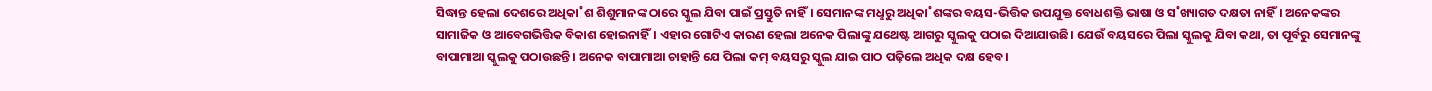ସିଦ୍ଧାନ୍ତ ହେଲା ଦେଶରେ ଅଧିକା˚ଶ ଶିଶୁମାନଙ୍କ ଠାରେ ସ୍କୁଲ ଯିବା ପାଇଁ ପ୍ରସ୍ତୁତି ନାହିଁ। ସେମାନଙ୍କ ମଧୢରୁ ଅଧିକା˚ଶଙ୍କର ବୟସ-ଭିତ୍ତିକ ଉପଯୁକ୍ତ ବୋଧଶକ୍ତି ଭାଷା ଓ ସ˚ଖ୍ୟାଗତ ଦକ୍ଷତା ନାହିଁ। ଅନେକଙ୍କର ସାମାଜିକ ଓ ଆବେଗଭିତ୍ତିକ ବିକାଶ ହୋଇନାହିଁ। ଏହାର ଗୋଟିଏ କାରଣ ହେଲା ଅନେକ ପିଲାଙ୍କୁ ଯଥେଷ୍ଟ ଆଗରୁ ସ୍କୁଲକୁ ପଠାଇ ଦିଆଯାଉଛି। ଯେଉଁ ବୟସରେ ପିଲା ସ୍କୁଲକୁ ଯିବା କଥା, ତା ପୂର୍ବରୁ ସେମାନଙ୍କୁ ବାପାମାଆ ସ୍କୁଲକୁ ପଠାଉଛନ୍ତି। ଅନେକ ବାପାମାଆ ଚାହାନ୍ତି ଯେ ପିଲା କମ୍ ବୟସରୁ ସ୍କୁଲ ଯାଇ ପାଠ ପଢ଼ିଲେ ଅଧିକ ଦକ୍ଷ ହେବ।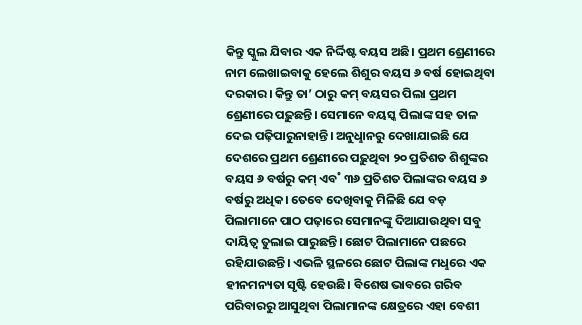କିନ୍ତୁ ସ୍କୁଲ ଯିବାର ଏକ ନିର୍ଦ୍ଦିଷ୍ଟ ବୟସ ଅଛି। ପ୍ରଥମ ଶ୍ରେଣୀରେ ନାମ ଲେଖାଇବାକୁ ହେଲେ ଶିଶୁର ବୟସ ୬ ବର୍ଷ ହୋଇଥିବା ଦରକାର। କିନ୍ତୁ ତା’ ଠାରୁ କମ୍ ବୟସର ପିଲା ପ୍ରଥମ ଶ୍ରେଣୀରେ ପଢ଼ୁଛନ୍ତି। ସେମାନେ ବୟସ୍କ ପିଲାଙ୍କ ସହ ତାଳ ଦେଇ ପଢ଼ିପାରୁନାହାନ୍ତି। ଅନୁଧୢାନରୁ ଦେଖାଯାଇଛି ଯେ ଦେଶରେ ପ୍ରଥମ ଶ୍ରେଣୀରେ ପଢ଼ୁଥିବା ୨୦ ପ୍ରତିଶତ ଶିଶୁଙ୍କର ବୟସ ୬ ବର୍ଷରୁ କମ୍ ଏବ˚ ୩୬ ପ୍ରତିଶତ ପିଲାଙ୍କର ବୟସ ୬ ବର୍ଷରୁ ଅଧିକ। ତେବେ ଦେଖିବାକୁ ମିଳିଛି ଯେ ବଡ଼ ପିଲାମାନେ ପାଠ ପଢ଼ାରେ ସେମାନଙ୍କୁ ଦିଆଯାଉଥିବା ସବୁ ଦାୟିତ୍ବ ତୁଲାଇ ପାରୁଛନ୍ତି। ଛୋଟ ପିଲାମାନେ ପଛରେ ରହିଯାଉଛନ୍ତି। ଏଭଳି ସ୍ଥଳରେ ଛୋଟ ପିଲାଙ୍କ ମଧୢରେ ଏକ ହୀନମନ୍ୟତା ସୃଷ୍ଟି ହେଉଛି। ବିଶେଷ ଭାବରେ ଗରିବ ପରିବାରରୁ ଆସୁଥିବା ପିଲାମାନଙ୍କ କ୍ଷେତ୍ରରେ ଏହା ବେଶୀ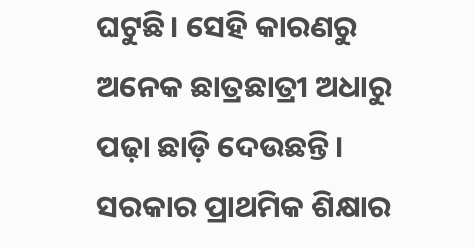ଘଟୁଛି। ସେହି କାରଣରୁ ଅନେକ ଛାତ୍ରଛାତ୍ରୀ ଅଧାରୁ ପଢ଼ା ଛାଡ଼ି ଦେଉଛନ୍ତି। ସରକାର ପ୍ରାଥମିକ ଶିକ୍ଷାର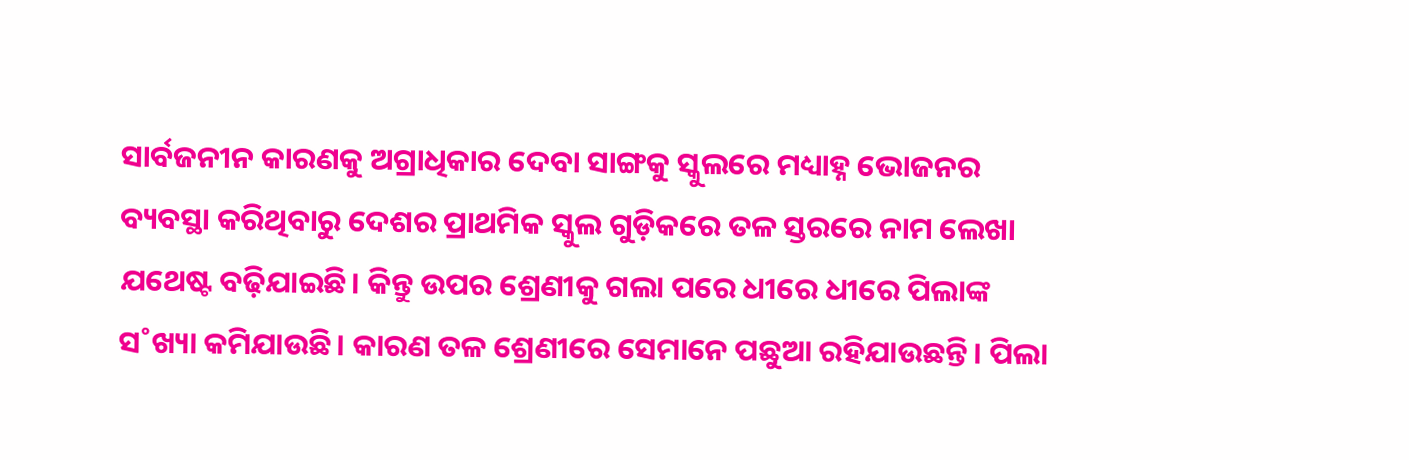ସାର୍ବଜନୀନ କାରଣକୁ ଅଗ୍ରାଧିକାର ଦେବା ସାଙ୍ଗକୁ ସ୍କୁଲରେ ମଧ୍ୟାହ୍ନ ଭୋଜନର ବ୍ୟବସ୍ଥା କରିଥିବାରୁ ଦେଶର ପ୍ରାଥମିକ ସ୍କୁଲ ଗୁଡ଼ିକରେ ତଳ ସ୍ତରରେ ନାମ ଲେଖା ଯଥେଷ୍ଟ ବଢ଼ିଯାଇଛି। କିନ୍ତୁ ଉପର ଶ୍ରେଣୀକୁ ଗଲା ପରେ ଧୀରେ ଧୀରେ ପିଲାଙ୍କ ସ˚ଖ୍ୟା କମିଯାଉଛି। କାରଣ ତଳ ଶ୍ରେଣୀରେ ସେମାନେ ପଛୁଆ ରହିଯାଉଛନ୍ତି। ପିଲା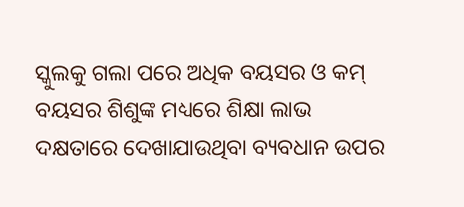ସ୍କୁଲକୁ ଗଲା ପରେ ଅଧିକ ବୟସର ଓ କମ୍ ବୟସର ଶିଶୁଙ୍କ ମଧ୍ୟରେ ଶିକ୍ଷା ଲାଭ ଦକ୍ଷତାରେ ଦେଖାଯାଉଥିବା ବ୍ୟବଧାନ ଉପର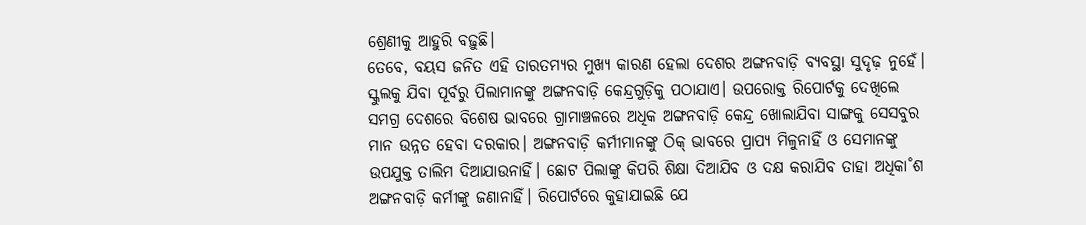ଶ୍ରେଣୀକୁ ଆହୁରି ବଢ଼ୁଛି।
ତେବେ, ବୟସ ଜନିତ ଏହି ତାରତମ୍ୟର ମୁଖ୍ୟ କାରଣ ହେଲା ଦେଶର ଅଙ୍ଗନବାଡ଼ି ବ୍ୟବସ୍ଥା ସୁଦୃଢ଼ ନୁହେଁ। ସ୍କୁଲକୁ ଯିବା ପୂର୍ବରୁ ପିଲାମାନଙ୍କୁ ଅଙ୍ଗନବାଡ଼ି କେନ୍ଦ୍ରଗୁଡ଼ିକୁ ପଠାଯାଏ। ଉପରୋକ୍ତ ରିପୋର୍ଟକୁ ଦେଖିଲେ ସମଗ୍ର ଦେଶରେ ବିଶେଷ ଭାବରେ ଗ୍ରାମାଞ୍ଚଳରେ ଅଧିକ ଅଙ୍ଗନବାଡ଼ି କେନ୍ଦ୍ର ଖୋଲାଯିବା ସାଙ୍ଗକୁ ସେସବୁର ମାନ ଉନ୍ନତ ହେବା ଦରକାର। ଅଙ୍ଗନବାଡ଼ି କର୍ମୀମାନଙ୍କୁ ଠିକ୍ ଭାବରେ ପ୍ରାପ୍ୟ ମିଳୁନାହିଁ ଓ ସେମାନଙ୍କୁ ଉପଯୁକ୍ତ ତାଲିମ ଦିଆଯାଉନାହିଁ। ଛୋଟ ପିଲାଙ୍କୁ କିପରି ଶିକ୍ଷା ଦିଆଯିବ ଓ ଦକ୍ଷ କରାଯିବ ତାହା ଅଧିକା˚ଶ ଅଙ୍ଗନବାଡ଼ି କର୍ମୀଙ୍କୁ ଜଣାନାହିଁ। ରିପୋର୍ଟରେ କୁହାଯାଇଛି ଯେ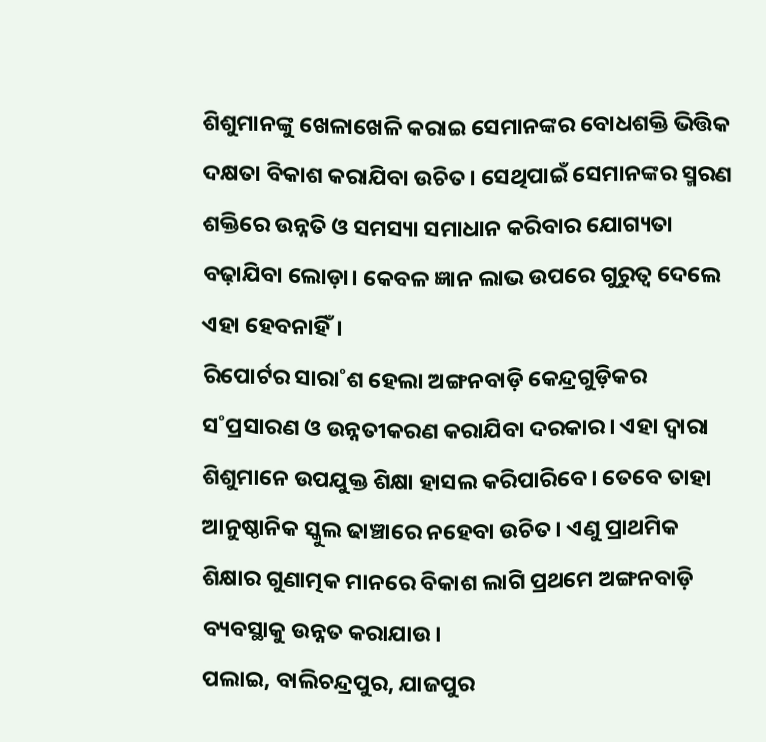ଶିଶୁମାନଙ୍କୁ ଖେଳାଖେଳି କରାଇ ସେମାନଙ୍କର ବୋଧଶକ୍ତି ଭିତ୍ତିକ ଦକ୍ଷତା ବିକାଶ କରାଯିବା ଉଚିତ। ସେଥିପାଇଁ ସେମାନଙ୍କର ସ୍ମରଣ ଶକ୍ତିରେ ଉନ୍ନତି ଓ ସମସ୍ୟା ସମାଧାନ କରିବାର ଯୋଗ୍ୟତା ବଢ଼ାଯିବା ଲୋଡ଼ା। କେବଳ ଜ୍ଞାନ ଲାଭ ଉପରେ ଗୁରୁତ୍ବ ଦେଲେ ଏହା ହେବନାହିଁ।
ରିପୋର୍ଟର ସାରା˚ଶ ହେଲା ଅଙ୍ଗନବାଡ଼ି କେନ୍ଦ୍ରଗୁଡ଼ିକର ସ˚ପ୍ରସାରଣ ଓ ଉନ୍ନତୀକରଣ କରାଯିବା ଦରକାର। ଏହା ଦ୍ବାରା ଶିଶୁମାନେ ଉପଯୁକ୍ତ ଶିକ୍ଷା ହାସଲ କରିପାରିବେ। ତେବେ ତାହା ଆନୁଷ୍ଠାନିକ ସ୍କୁଲ ଢାଞ୍ଚାରେ ନହେବା ଉଚିତ। ଏଣୁ ପ୍ରାଥମିକ ଶିକ୍ଷାର ଗୁଣାତ୍ମକ ମାନରେ ବିକାଶ ଲାଗି ପ୍ରଥମେ ଅଙ୍ଗନବାଡ଼ି ବ୍ୟବସ୍ଥାକୁ ଉନ୍ନତ କରାଯାଉ।
ପଲାଇ, ବାଲିଚନ୍ଦ୍ରପୁର, ଯାଜପୁର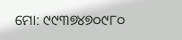ମୋ: ୯୯୩୭୪୭୦୯୮୦